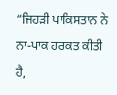“ਜਿਹੜੀ ਪਾਕਿਸਤਾਨ ਨੇ ਨਾ-ਪਾਕ ਹਰਕਤ ਕੀਤੀ ਹੈ,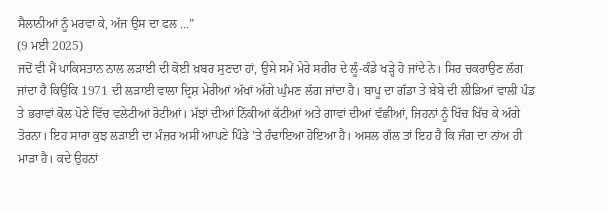ਸੈਲਾਨੀਆਂ ਨੂੰ ਮਰਵਾ ਕੇ, ਅੱਜ ਉਸ ਦਾ ਫਲ ...”
(9 ਮਈ 2025)
ਜਦੋਂ ਵੀ ਮੈਂ ਪਾਕਿਸਤਾਨ ਨਾਲ ਲੜਾਈ ਦੀ ਕੋਈ ਖ਼ਬਰ ਸੁਣਦਾ ਹਾਂ, ਉਸੇ ਸਮੇਂ ਮੇਰੇ ਸਰੀਰ ਦੇ ਲੂੰ-ਕੰਡੇ ਖੜ੍ਹੇ ਹੋ ਜਾਂਦੇ ਨੇ। ਸਿਰ ਚਕਰਾਉਣ ਲੱਗ ਜਾਂਦਾ ਹੈ ਕਿਉਂਕਿ 1971 ਦੀ ਲੜਾਈ ਵਾਲਾ ਦ੍ਰਿਸ਼ ਮੇਰੀਆਂ ਅੱਖਾਂ ਅੱਗੇ ਘੁੰਮਣ ਲੱਗ ਜਾਂਦਾ ਹੈ। ਬਾਪੂ ਦਾ ਗੱਡਾ ਤੇ ਬੇਬੇ ਦੀ ਲੀੜਿਆਂ ਵਾਲੀ ਪੰਡ ਤੇ ਭਰਾਵਾਂ ਕੋਲ ਪੋਣੇ ਵਿੱਚ ਵਲੇਟੀਆਂ ਰੋਟੀਆਂ। ਮੱਝਾਂ ਦੀਆਂ ਨਿੱਕੀਆਂ ਕੱਟੀਆਂ ਅਤੇ ਗਾਵਾਂ ਦੀਆਂ ਵੱਛੀਆਂ, ਜਿਹਨਾਂ ਨੂੰ ਖਿੱਚ ਖਿੱਚ ਕੇ ਅੱਗੇ ਤੋਰਨਾ। ਇਹ ਸਾਰਾ ਕੁਝ ਲੜਾਈ ਦਾ ਮੰਜ਼ਰ ਅਸੀਂ ਆਪਣੇ ਪਿੰਡੇ ’ਤੇ ਹੰਢਾਇਆ ਹੋਇਆ ਹੈ। ਅਸਲ ਗੱਲ ਤਾਂ ਇਹ ਹੈ ਕਿ ਜੰਗ ਦਾ ਨਾਂਅ ਹੀ ਮਾੜਾ ਹੈ। ਕਦੇ ਉਹਨਾਂ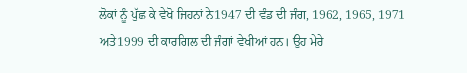ਲੋਕਾਂ ਨੂੰ ਪੁੱਛ ਕੇ ਵੇਖੋ ਜਿਹਨਾਂ ਨੇ1947 ਦੀ ਵੰਡ ਦੀ ਜੰਗ, 1962, 1965, 1971 ਅਤੇ1999 ਦੀ ਕਾਰਗਿਲ ਦੀ ਜੰਗਾਂ ਵੇਖੀਆਂ ਹਨ। ਉਹ ਮੇਰੇ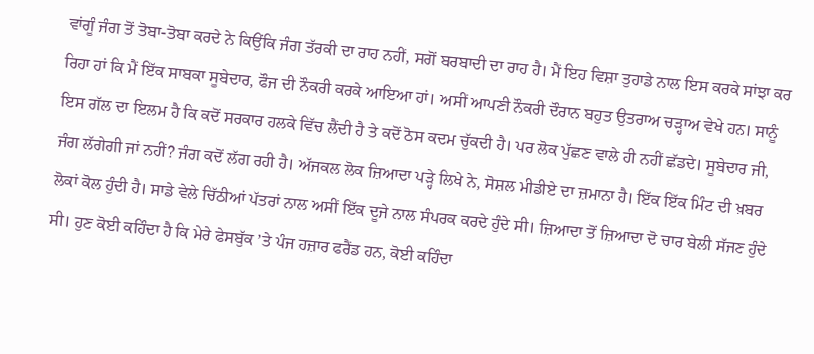ਵਾਂਗੂੰ ਜੰਗ ਤੋਂ ਤੋਬਾ-ਤੋਬਾ ਕਰਦੇ ਨੇ ਕਿਉਂਕਿ ਜੰਗ ਤੱਰਕੀ ਦਾ ਰਾਹ ਨਹੀਂ, ਸਗੋਂ ਬਰਬਾਦੀ ਦਾ ਰਾਹ ਹੈ। ਮੈਂ ਇਹ ਵਿਸ਼ਾ ਤੁਹਾਡੇ ਨਾਲ ਇਸ ਕਰਕੇ ਸਾਂਝਾ ਕਰ ਰਿਹਾ ਹਾਂ ਕਿ ਮੈਂ ਇੱਕ ਸਾਬਕਾ ਸੂਬੇਦਾਰ, ਫੌਜ ਦੀ ਨੌਕਰੀ ਕਰਕੇ ਆਇਆ ਹਾਂ। ਅਸੀਂ ਆਪਣੀ ਨੌਕਰੀ ਦੌਰਾਨ ਬਹੁਤ ਉਤਰਾਅ ਚੜ੍ਹਾਅ ਵੇਖੇ ਹਨ। ਸਾਨੂੰ ਇਸ ਗੱਲ ਦਾ ਇਲਮ ਹੈ ਕਿ ਕਦੋਂ ਸਰਕਾਰ ਹਲਕੇ ਵਿੱਚ ਲੈਂਦੀ ਹੈ ਤੇ ਕਦੋਂ ਠੋਸ ਕਦਮ ਚੁੱਕਦੀ ਹੈ। ਪਰ ਲੋਕ ਪੁੱਛਣ ਵਾਲੇ ਹੀ ਨਹੀਂ ਛੱਡਦੇ। ਸੂਬੇਦਾਰ ਜੀ, ਜੰਗ ਲੱਗੇਗੀ ਜਾਂ ਨਹੀਂ? ਜੰਗ ਕਦੋਂ ਲੱਗ ਰਹੀ ਹੈ। ਅੱਜਕਲ ਲੋਕ ਜ਼ਿਆਦਾ ਪੜ੍ਹੇ ਲਿਖੇ ਨੇ, ਸੋਸ਼ਲ ਮੀਡੀਏ ਦਾ ਜ਼ਮਾਨਾ ਹੈ। ਇੱਕ ਇੱਕ ਮਿੰਟ ਦੀ ਖ਼ਬਰ ਲੋਕਾਂ ਕੋਲ ਹੁੰਦੀ ਹੈ। ਸਾਡੇ ਵੇਲੇ ਚਿੱਠੀਆਂ ਪੱਤਰਾਂ ਨਾਲ ਅਸੀਂ ਇੱਕ ਦੂਜੇ ਨਾਲ ਸੰਪਰਕ ਕਰਦੇ ਹੁੰਦੇ ਸੀ। ਜ਼ਿਆਦਾ ਤੋਂ ਜ਼ਿਆਦਾ ਦੋ ਚਾਰ ਬੇਲੀ ਸੱਜਣ ਹੁੰਦੇ ਸੀ। ਹੁਣ ਕੋਈ ਕਹਿੰਦਾ ਹੈ ਕਿ ਮੇਰੇ ਫੇਸਬੁੱਕ ’ਤੇ ਪੰਜ ਹਜ਼ਾਰ ਫਰੈਂਡ ਹਨ, ਕੋਈ ਕਹਿੰਦਾ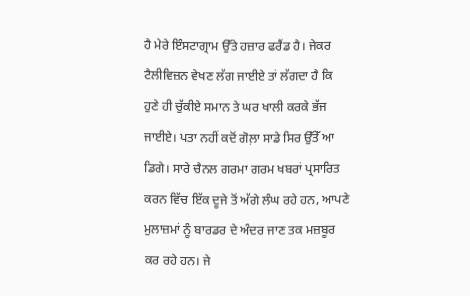ਹੈ ਮੇਰੇ ਇੰਸਟਾਗ੍ਰਾਮ ਉੱਤੇ ਹਜ਼ਾਰ ਫਰੈਂਡ ਹੈ। ਜੇਕਰ ਟੈਲੀਵਿਜ਼ਨ ਵੇਖਣ ਲੱਗ ਜਾਈਏ ਤਾਂ ਲੱਗਦਾ ਹੈ ਕਿ ਹੁਣੇ ਹੀ ਚੁੱਕੀਏ ਸਮਾਨ ਤੇ ਘਰ ਖਾਲੀ ਕਰਕੇ ਭੱਜ ਜਾਈਏ। ਪਤਾ ਨਹੀਂ ਕਦੋਂ ਗੋਲ਼ਾ ਸਾਡੇ ਸਿਰ ਉੱਤੇੱ ਆ ਡਿਗੇ। ਸਾਰੇ ਚੈਨਲ ਗਰਮਾ ਗਰਮ ਖਬਰਾਂ ਪ੍ਰਸਾਰਿਤ ਕਰਨ ਵਿੱਚ ਇੱਕ ਦੂਜੇ ਤੋਂ ਅੱਗੇ ਲੰਘ ਰਹੇ ਹਨ, ਆਪਣੇ ਮੁਲਾਜ਼ਮਾਂ ਨੂੰ ਬਾਰਡਰ ਦੇ ਅੰਦਰ ਜਾਣ ਤਕ ਮਜ਼ਬੂਰ ਕਰ ਰਹੇ ਹਨ। ਜੇ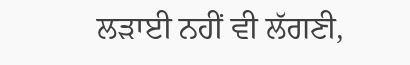ਲੜਾਈ ਨਹੀਂ ਵੀ ਲੱਗਣੀ,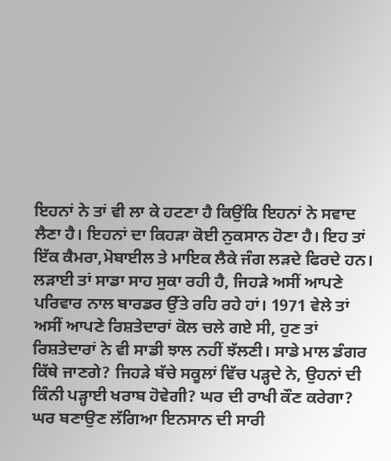ਇਹਨਾਂ ਨੇ ਤਾਂ ਵੀ ਲਾ ਕੇ ਹਟਣਾ ਹੈ ਕਿਉਂਕਿ ਇਹਨਾਂ ਨੇ ਸਵਾਦ ਲੈਣਾ ਹੈ। ਇਹਨਾਂ ਦਾ ਕਿਹੜਾ ਕੋਈ ਨੁਕਸਾਨ ਹੋਣਾ ਹੈ। ਇਹ ਤਾਂ ਇੱਕ ਕੈਮਰਾ,ਮੋਬਾਈਲ ਤੇ ਮਾਇਕ ਲੈਕੇ ਜੰਗ ਲੜਦੇ ਫਿਰਦੇ ਹਨ। ਲੜਾਈ ਤਾਂ ਸਾਡਾ ਸਾਹ ਸੁਕਾ ਰਹੀ ਹੈ, ਜਿਹੜੇ ਅਸੀਂ ਆਪਣੇ ਪਰਿਵਾਰ ਨਾਲ ਬਾਰਡਰ ਉੱਤੇ ਰਹਿ ਰਹੇ ਹਾਂ। 1971 ਵੇਲੇ ਤਾਂ ਅਸੀਂ ਆਪਣੇ ਰਿਸ਼ਤੇਦਾਰਾਂ ਕੋਲ ਚਲੇ ਗਏ ਸੀ, ਹੁਣ ਤਾਂ ਰਿਸ਼ਤੇਦਾਰਾਂ ਨੇ ਵੀ ਸਾਡੀ ਝਾਲ ਨਹੀਂ ਝੱਲਣੀ। ਸਾਡੇ ਮਾਲ ਡੰਗਰ ਕਿੱਥੇ ਜਾਣਗੇ? ਜਿਹੜੇ ਬੱਚੇ ਸਕੂਲਾਂ ਵਿੱਚ ਪੜ੍ਹਦੇ ਨੇ, ਉਹਨਾਂ ਦੀ ਕਿੰਨੀ ਪੜ੍ਹਾਈ ਖਰਾਬ ਹੋਵੇਗੀ? ਘਰ ਦੀ ਰਾਖੀ ਕੌਣ ਕਰੇਗਾ? ਘਰ ਬਣਾਉਣ ਲੱਗਿਆ ਇਨਸਾਨ ਦੀ ਸਾਰੀ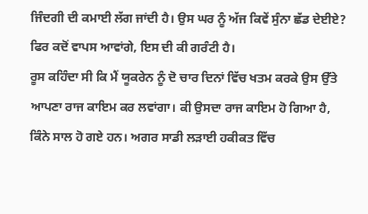ਜਿੰਦਗੀ ਦੀ ਕਮਾਈ ਲੱਗ ਜਾਂਦੀ ਹੈ। ਉਸ ਘਰ ਨੂੰ ਅੱਜ ਕਿਵੇਂ ਸੁੰਨਾ ਛੱਡ ਦੇਈਏ? ਫਿਰ ਕਦੋਂ ਵਾਪਸ ਆਵਾਂਗੇ, ਇਸ ਦੀ ਕੀ ਗਰੰਟੀ ਹੈ।
ਰੂਸ ਕਹਿੰਦਾ ਸੀ ਕਿ ਮੈਂ ਯੂਕਰੇਨ ਨੂੰ ਦੋ ਚਾਰ ਦਿਨਾਂ ਵਿੱਚ ਖਤਮ ਕਰਕੇ ਉਸ ਉੱਤੇ ਆਪਣਾ ਰਾਜ ਕਾਇਮ ਕਰ ਲਵਾਂਗਾ। ਕੀ ਉਸਦਾ ਰਾਜ ਕਾਇਮ ਹੋ ਗਿਆ ਹੈ, ਕਿੰਨੇ ਸਾਲ ਹੋ ਗਏ ਹਨ। ਅਗਰ ਸਾਡੀ ਲੜਾਈ ਹਕੀਕਤ ਵਿੱਚ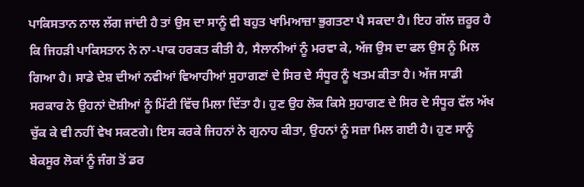ਪਾਕਿਸਤਾਨ ਨਾਲ ਲੱਗ ਜਾਂਦੀ ਹੈ ਤਾਂ ਉਸ ਦਾ ਸਾਨੂੰ ਵੀ ਬਹੁਤ ਖਾਮਿਆਜ਼ਾ ਭੁਗਤਣਾ ਪੈ ਸਕਦਾ ਹੈ। ਇਹ ਗੱਲ ਜ਼ਰੂਰ ਹੈ ਕਿ ਜਿਹੜੀ ਪਾਕਿਸਤਾਨ ਨੇ ਨਾ-ਪਾਕ ਹਰਕਤ ਕੀਤੀ ਹੈ, ਸੈਲਾਨੀਆਂ ਨੂੰ ਮਰਵਾ ਕੇ, ਅੱਜ ਉਸ ਦਾ ਫਲ ਉਸ ਨੂੰ ਮਿਲ ਗਿਆ ਹੈ। ਸਾਡੇ ਦੇਸ਼ ਦੀਆਂ ਨਵੀਆਂ ਵਿਆਹੀਆਂ ਸੁਹਾਗਣਾਂ ਦੇ ਸਿਰ ਦੇ ਸੰਧੂਰ ਨੂੰ ਖਤਮ ਕੀਤਾ ਹੈ। ਅੱਜ ਸਾਡੀ ਸਰਕਾਰ ਨੇ ਉਹਨਾਂ ਦੋਸ਼ੀਆਂ ਨੂੰ ਮਿੱਟੀ ਵਿੱਚ ਮਿਲਾ ਦਿੱਤਾ ਹੈ। ਹੁਣ ਉਹ ਲੋਕ ਕਿਸੇ ਸੁਹਾਗਣ ਦੇ ਸਿਰ ਦੇ ਸੰਧੂਰ ਵੱਲ ਅੱਖ ਚੁੱਕ ਕੇ ਵੀ ਨਹੀਂ ਵੇਖ ਸਕਣਗੇ। ਇਸ ਕਰਕੇ ਜਿਹਨਾਂ ਨੇ ਗੁਨਾਹ ਕੀਤਾ, ਉਹਨਾਂ ਨੂੰ ਸਜ਼ਾ ਮਿਲ ਗਈ ਹੈ। ਹੁਣ ਸਾਨੂੰ ਬੇਕਸੂਰ ਲੋਕਾਂ ਨੂੰ ਜੰਗ ਤੋਂ ਡਰ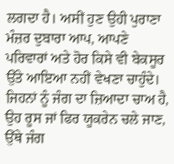ਲਗਦਾ ਹੈ। ਅਸੀਂ ਹੁਣ ਉਹੀ ਪੁਰਾਣਾ ਮੰਜ਼ਰ ਦੁਬਾਰਾ ਆਪ, ਆਪਣੇ ਪਰਿਵਾਰਾਂ ਅਤੇ ਹੋਰ ਕਿਸੇ ਵੀ ਬੇਕਸੂਰ ਉੱਤੇ ਆਇਆ ਨਹੀਂ ਵੇਖਣਾ ਚਾਹੁੰਦੇ। ਜਿਹਨਾਂ ਨੂੰ ਜੰਗ ਦਾ ਜ਼ਿਆਦਾ ਚਾਅ ਹੈ, ਉਹ ਰੂਸ ਜਾਂ ਫਿਰ ਯੂਕਰੇਨ ਚਲੇ ਜਾਣ, ਉੱਥੇ ਜੰਗ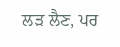ਲੜ ਲੈਣ, ਪਰ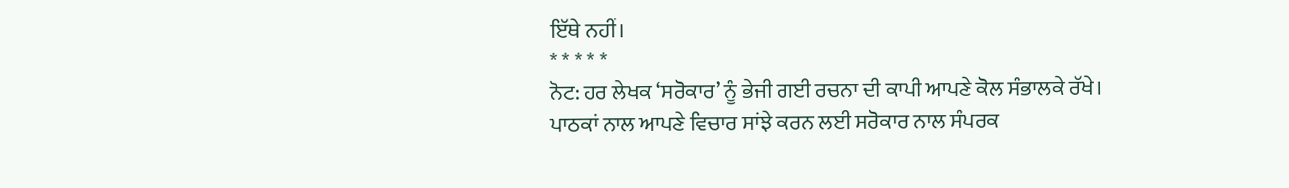ਇੱਥੇ ਨਹੀਂ।
* * * * *
ਨੋਟ: ਹਰ ਲੇਖਕ ‘ਸਰੋਕਾਰ’ ਨੂੰ ਭੇਜੀ ਗਈ ਰਚਨਾ ਦੀ ਕਾਪੀ ਆਪਣੇ ਕੋਲ ਸੰਭਾਲਕੇ ਰੱਖੇ।
ਪਾਠਕਾਂ ਨਾਲ ਆਪਣੇ ਵਿਚਾਰ ਸਾਂਝੇ ਕਰਨ ਲਈ ਸਰੋਕਾਰ ਨਾਲ ਸੰਪਰਕ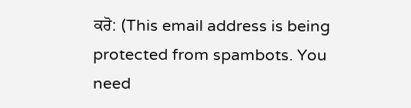ਕਰੋ: (This email address is being protected from spambots. You need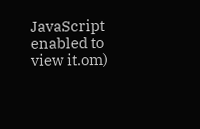JavaScript enabled to view it.om)